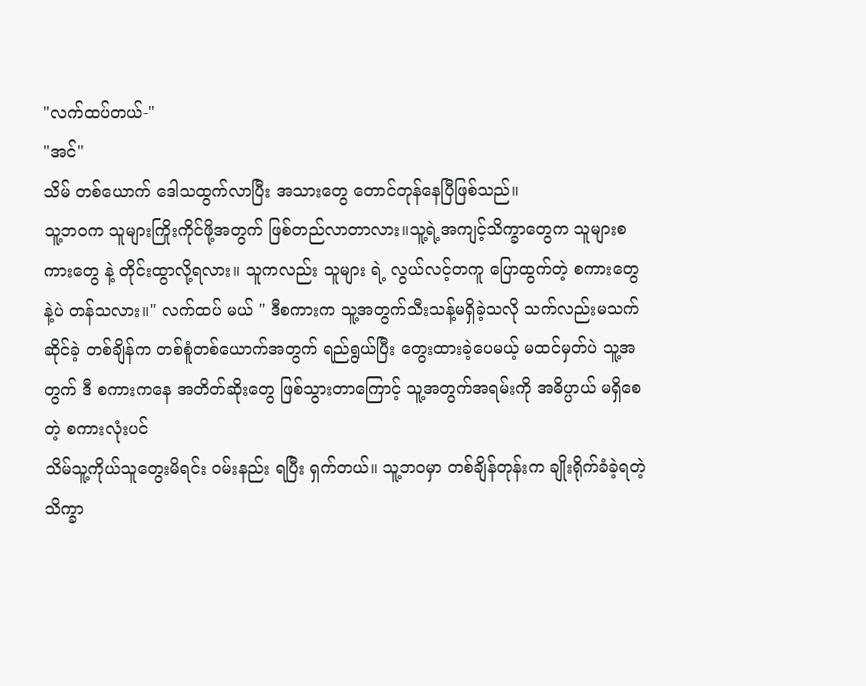"လက်ထပ်တယ်-"
"အင်"
သိမ် တစ်ယောက် ဒေါသထွက်လာပြီး အသားတွေ တောင်တုန်နေပြီဖြစ်သည်။
သူ့ဘဝက သူများကြိုးကိုင်ဖို့အတွက် ဖြစ်တည်လာတာလား။သူ့ရဲ့အကျင့်သိက္ခာတွေက သူများစကားတွေ နဲ့ တိုင်းထွာလို့ရလား။ သူကလည်း သူများ ရဲ့ လွယ်လင့်တကူ ပြောထွက်တဲ့ စကားတွေနဲ့ပဲ တန်သလား။" လက်ထပ် မယ် " ဒီစကားက သူ့အတွက်သီးသန့်မရှိခဲ့သလို သက်လည်းမသက်ဆိုင်ခဲ့ တစ်ချိန်က တစ်စူံတစ်ယောက်အတွက် ရည်ရွယ်ပြီး တွေးထားခဲ့ပေမယ့် မထင်မှတ်ပဲ သူ့အတွက် ဒီ စကားကနေ အတိတ်ဆိုးတွေ ဖြစ်သွားတာကြောင့် သူ့အတွက်အရမ်းကို အဓိပ္ပာယ် မရှိစေတဲ့ စကားလုံးပင်
သိမ်သူ့ကိုယ်သူတွေးမိရင်း ဝမ်းနည်း ရပြီး ရှက်တယ်။ သူ့ဘဝမှာ တစ်ချိန်တုန်းက ချိုးရိုက်ခံခဲ့ရတဲ့ သိက္ခာ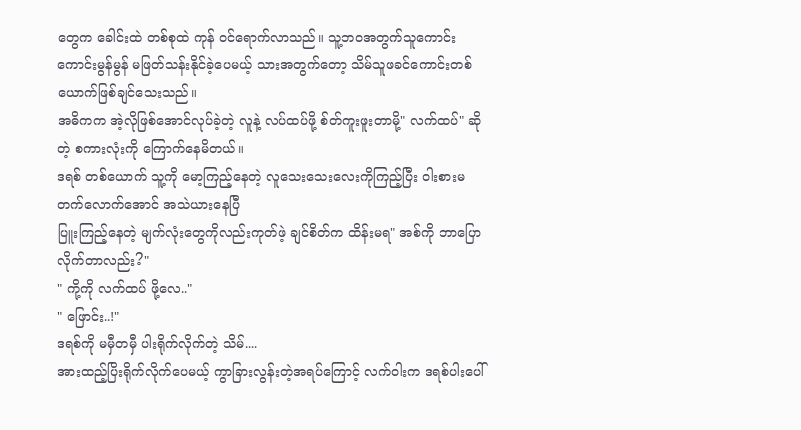တွေက ခေါင်းထဲ တစ်စုထဲ ကုန် ဝင်ရောက်လာသည်။ သူ့ဘဝအတွက်သူကောင်းကောင်းမွန်မွန် မဖြတ်သန်းနိုင်ခဲ့ပေမယ့် သားအတွက်တော့ သိမ်သူဖခင်ကောင်းတစ်ယောက်ဖြစ်ချင်သေးသည်။
အဓိကက အဲ့လိုဖြစ်အောင်လုပ်ခဲ့တဲ့ လူနဲ့ လပ်ထပ်ဖို့ စ်တ်ကူးဖူးတာမို့" လက်ထပ်" ဆိုတဲ့ စကားလုံးကို ကြောက်နေမိတယ်။
ဒရစ် တစ်ယောက် သူ့ကို မော့ကြည့်နေတဲ့ လူသေးသေးလေးကိုကြည့်ပြီး ဝါးစားမတက်လောက်အောင် အသဲယားနေပြီ
ပြူးကြည့်နေတဲ့ မျက်လုံးတွေကိုလည်းကုတ်ဖဲ့ ချင်စိတ်က ထိန်းမရ" အစ်ကို ဘာပြောလိုက်တာလည်း?"
" ကို့ကို လက်ထပ် ဖို့လေ.."
" ဖြောင်း..!"
ဒရစ်ကို မမှီတမှီ ပါးရိုက်လိုက်တဲ့ သိမ်....
အားထည့်ပြိးရိုက်လိုက်ပေမယ့် ကွာခြားလွန်းတဲ့အရပ်ကြောင့် လက်ဝါးက ဒရစ်ပါးပေါ်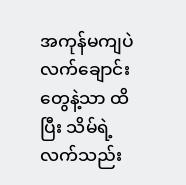အကုန်မကျပဲ လက်ချောင်းတွေနဲ့သာ ထိပြီး သိမ်ရဲ့ လက်သည်း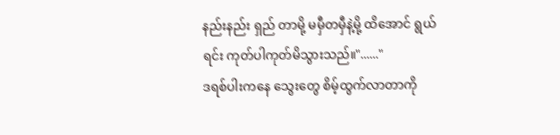နည်းနည်း ရှည် တာမို့ မမှီတမှီနဲ့မို့ ထိအောင် ရွယ်ရင်း ကုတ်ပါကုတ်မိသွားသည်။"......"
ဒရစ်ပါးကနေ သွေးတွေ စိမ့်ထွက်လာတာကို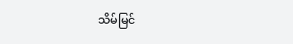သိမ်မြင်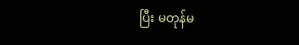ပြီး မတုန်မ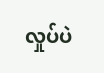လှုပ်ပဲ